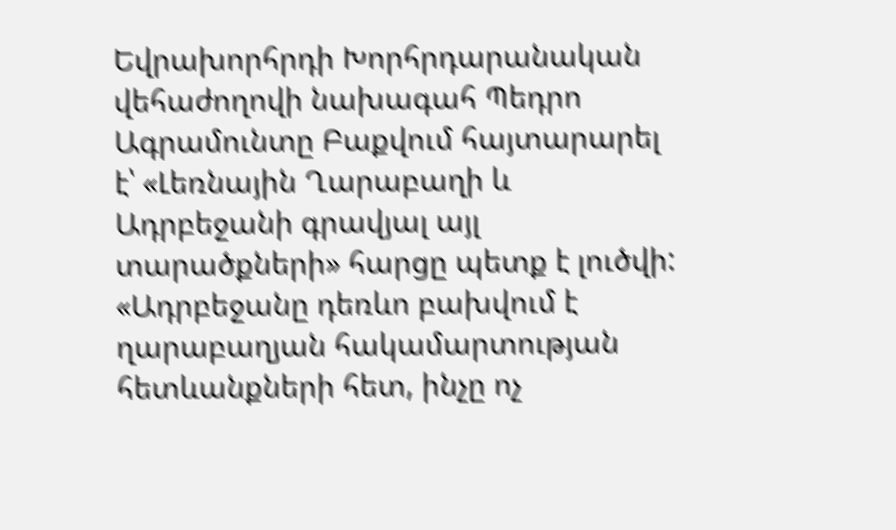Եվրախորհրդի Խորհրդարանական վեհաժողովի նախագահ Պեդրո Ագրամունտը Բաքվում հայտարարել է՝ «Լեռնային Ղարաբաղի և Ադրբեջանի գրավյալ այլ տարածքների» հարցը պետք է լուծվի: «Ադրբեջանը դեռևո բախվում է ղարաբաղյան հակամարտության հետևանքների հետ, ինչը ոչ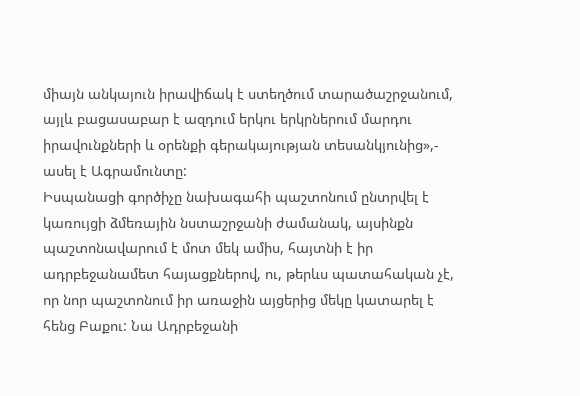միայն անկայուն իրավիճակ է ստեղծում տարածաշրջանում, այլև բացասաբար է ազդում երկու երկրներում մարդու իրավունքների և օրենքի գերակայության տեսանկյունից»,- ասել է Ագրամունտը:
Իսպանացի գործիչը նախագահի պաշտոնում ընտրվել է կառույցի ձմեռային նստաշրջանի ժամանակ, այսինքն պաշտոնավարում է մոտ մեկ ամիս, հայտնի է իր ադրբեջանամետ հայացքներով, ու, թերևս պատահական չէ, որ նոր պաշտոնում իր առաջին այցերից մեկը կատարել է հենց Բաքու: Նա Ադրբեջանի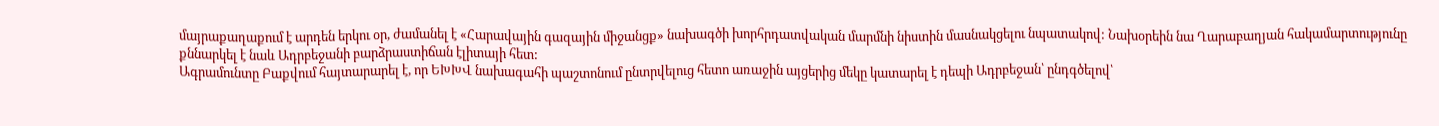մայրաքաղաքում է արդեն երկու օր, ժամանել է «Հարավային գազային միջանցք» նախագծի խորհրդատվական մարմնի նիստին մասնակցելու նպատակով: Նախօրեին նա Ղարաբաղյան հակամարտությունը քննարկել է նաև Ադրբեջանի բարձրաստիճան էլիտայի հետ:
Ագրամունտը Բաքվում հայտարարել է, որ ԵԽԽՎ նախագահի պաշտոնում ընտրվելուց հետո առաջին այցերից մեկը կատարել է դեպի Ադրբեջան՝ ընդգծելով՝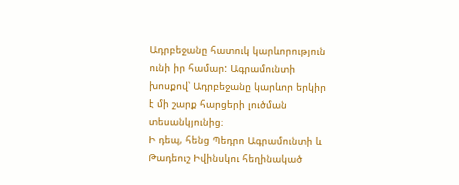Ադրբեջանը հատուկ կարևորություն ունի իր համար: Ագրամունտի խոսքով՝ Ադրբեջանը կարևոր երկիր է մի շարք հարցերի լուծման տեսանկյունից։
Ի դեպ, հենց Պեդրո Ագրամունտի և Թադեուշ Իվինսկու հեղինակած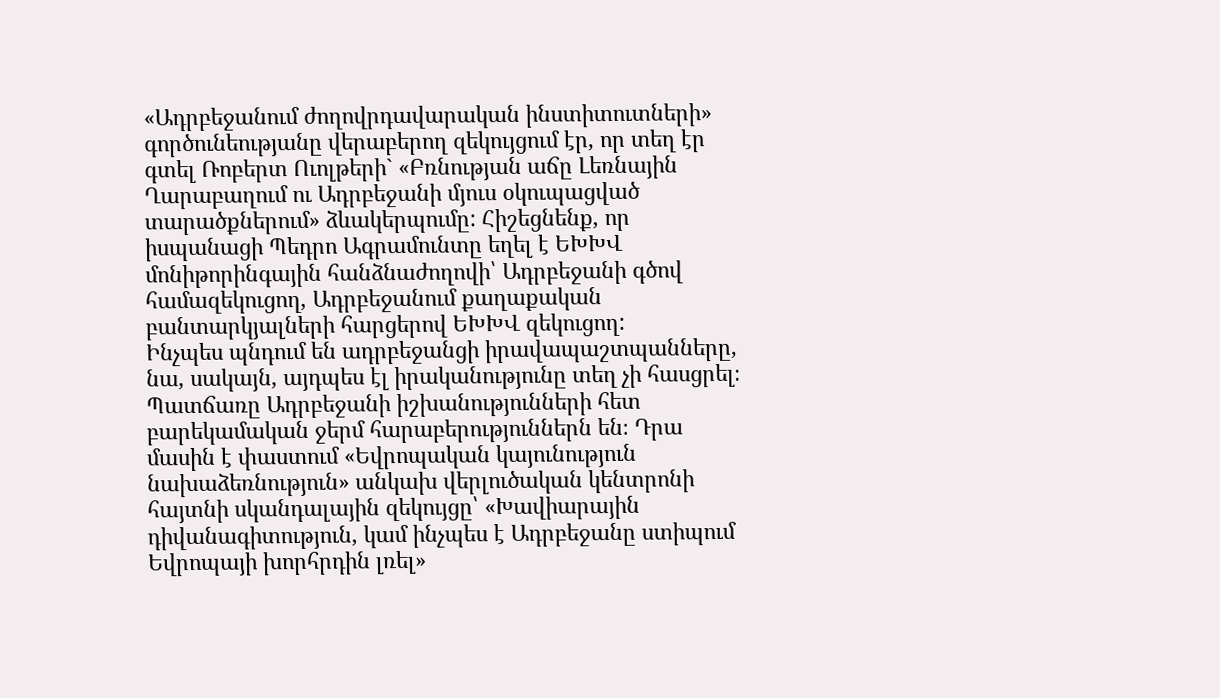«Ադրբեջանում ժողովրդավարական ինստիտուտների» գործունեությանը վերաբերող զեկույցում էր, որ տեղ էր գտել Ռոբերտ Ուոլթերի` «Բռնության աճը Լեռնային Ղարաբաղում ու Ադրբեջանի մյուս օկուպացված տարածքներում» ձևակերպումը: Հիշեցնենք, որ իսպանացի Պեդրո Ագրամունտը եղել է ԵԽԽՎ մոնիթորինգային հանձնաժողովի՝ Ադրբեջանի գծով համազեկուցող, Ադրբեջանում քաղաքական բանտարկյալների հարցերով ԵԽԽՎ զեկուցող:
Ինչպես պնդում են ադրբեջանցի իրավապաշտպանները, նա, սակայն, այդպես էլ իրականությունը տեղ չի հասցրել։ Պատճառը Ադրբեջանի իշխանությունների հետ բարեկամական ջերմ հարաբերություններն են։ Դրա մասին է փաստում «Եվրոպական կայունություն նախաձեռնություն» անկախ վերլուծական կենտրոնի հայտնի սկանդալային զեկույցը՝ «Խավիարային դիվանագիտություն, կամ ինչպես է Ադրբեջանը ստիպում Եվրոպայի խորհրդին լռել»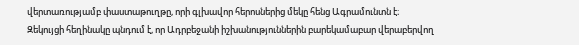վերտառությամբ փաստաթուղթը, որի գլխավոր հերոսներից մեկը հենց Ագրամունտն է։
Զեկույցի հեղինակը պնդում է, որ Ադրբեջանի իշխանություններին բարեկամաբար վերաբերվող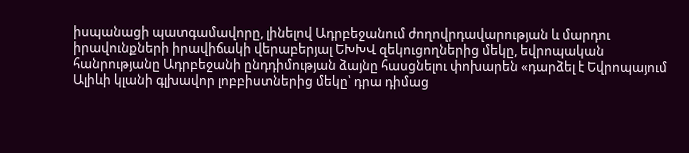իսպանացի պատգամավորը, լինելով Ադրբեջանում ժողովրդավարության և մարդու իրավունքների իրավիճակի վերաբերյալ ԵԽԽՎ զեկուցողներից մեկը, եվրոպական հանրությանը Ադրբեջանի ընդդիմության ձայնը հասցնելու փոխարեն «դարձել է Եվրոպայում Ալիևի կլանի գլխավոր լոբբիստներից մեկը՝ դրա դիմաց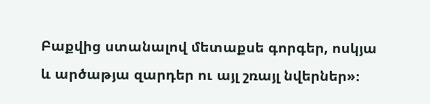Բաքվից ստանալով մետաքսե գորգեր, ոսկյա և արծաթյա զարդեր ու այլ շռայլ նվերներ»։